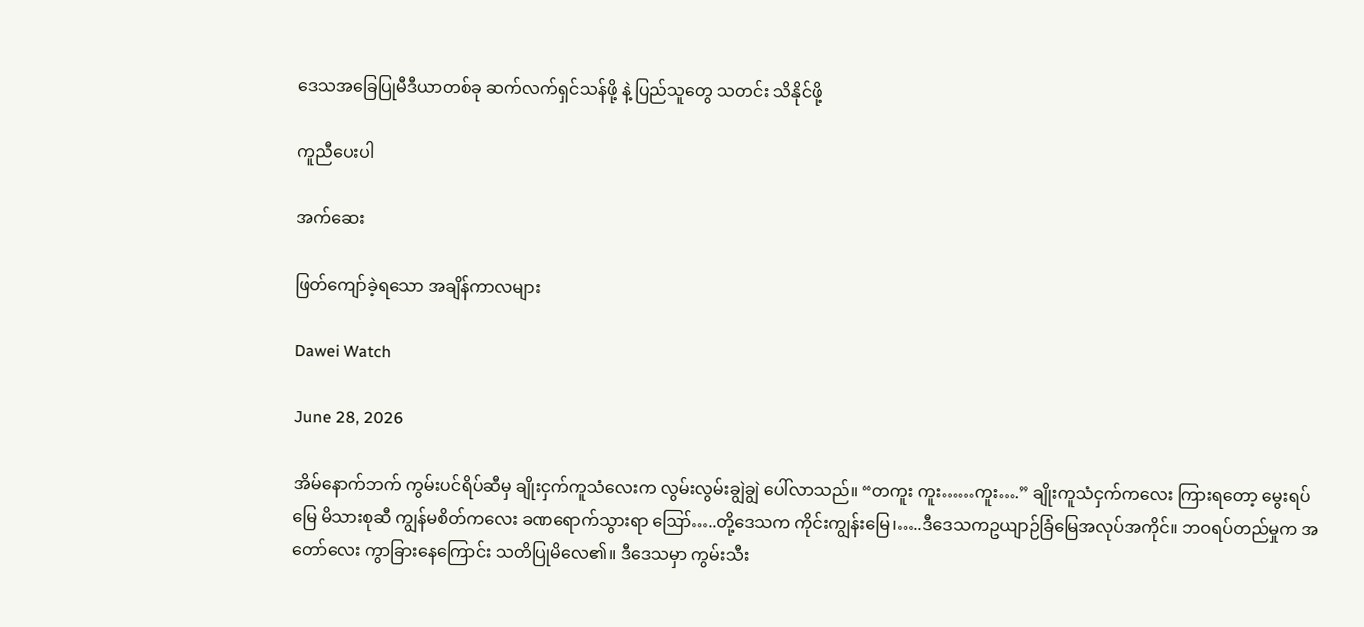ဒေသအခြေပြုမီဒီယာတစ်ခု ဆက်လက်ရှင်သန်ဖို့ နဲ့ ပြည်သူတွေ သတင်း သိနိုင်ဖို့

ကူညီပေးပါ

အက်ဆေး

ဖြတ်ကျော်ခဲ့ရသော အချိန်ကာလများ

Dawei Watch

June 28, 2026

အိမ်နောက်ဘက် ကွမ်းပင်ရိပ်ဆီမှ ချိုးငှက်ကူသံလေးက လွမ်းလွမ်းချွဲချွဲ ပေါ်လာသည်။ “တကူး ကူး……ကူး….” ချိုးကူသံငှက်ကလေး ကြားရတော့ မွေးရပ်မြေ မိသားစုဆီ ကျွန်မစိတ်ကလေး ခဏရောက်သွားရာ ဪ…..တို့ဒေသက ကိုင်းကျွန်းမြေ၊…..ဒီဒေသကဥယျာဉ်ခြံမြေအလုပ်အကိုင်။ ဘဝရပ်တည်မှုက အတော်လေး ကွာခြားနေကြောင်း သတိပြုမိလေ၏။ ဒီဒေသမှာ ကွမ်းသီး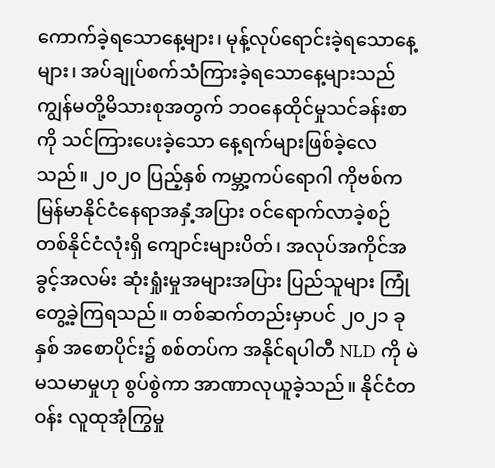ကောက်ခဲ့ရသောနေ့များ၊ မုန့်လုပ်ရောင်းခဲ့ရသောနေ့များ၊ အပ်ချုပ်စက်သံကြားခဲ့ရသောနေ့များသည် ကျွန်မတို့မိသားစုအတွက် ဘဝနေထိုင်မှုသင်ခန်းစာကို သင်ကြားပေးခဲ့သော နေ့ရက်များဖြစ်ခဲ့လေသည်။ ၂၀၂၀ ပြည့်နှစ် ကမ္ဘာ့ကပ်ရောဂါ ကိုဗစ်က မြန်မာနိုင်ငံနေရာအနှံ့အပြား ဝင်ရောက်လာခဲ့စဉ် တစ်နိုင်ငံလုံးရှိ ကျောင်းများပိတ်၊ အလုပ်အကိုင်အခွင့်အလမ်း ဆုံးရှုံးမှုအများအပြား ပြည်သူများ ကြုံတွေ့ခဲ့ကြရသည်။ တစ်ဆက်တည်းမှာပင် ၂၀၂၁ ခုနှစ် အစောပိုင်း၌ စစ်တပ်က အနိုင်ရပါတီ NLD ကို မဲမသမာမှုဟု စွပ်စွဲကာ အာဏာလုယူခဲ့သည်။ နိုင်ငံတဝန်း လူထုအုံကြွမှု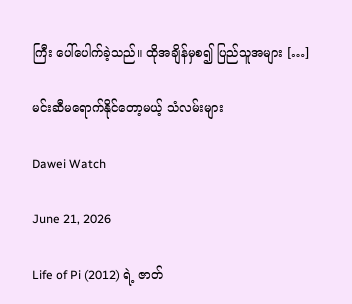ကြီး ပေါ်ပေါက်ခဲ့သည်။ ထိုအချိန်မှစ၍ ပြည်သူအများ […]

မင်းဆီမရောက်နိုင်တော့မယ့် သံလမ်းများ

Dawei Watch

June 21, 2026

Life of Pi (2012) ရဲ့ ဇာတ်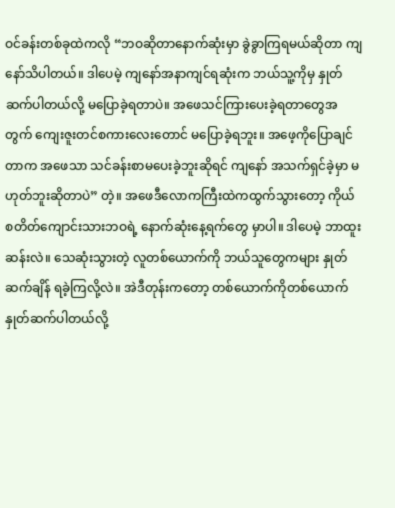ဝင်ခန်းတစ်ခုထဲကလို “ဘဝဆိုတာနောက်ဆုံးမှာ ခွဲခွာကြရမယ်ဆိုတာ ကျနော်သိပါတယ်။ ဒါပေမဲ့ ကျနော်အနာကျင်ရဆုံးက ဘယ်သူ့ကိုမှ နှုတ်ဆက်ပါတယ်လို့ မပြောခဲ့ရတာပဲ။ အဖေသင်ကြားပေးခဲ့ရတာတွေအတွက် ကျေးဇူးတင်စကားလေးတောင် မပြောခဲ့ရဘူး။ အဖေ့ကိုပြောချင်တာက အဖေသာ သင်ခန်းစာမပေးခဲ့ဘူးဆိုရင် ကျနော် အသက်ရှင်ခဲ့မှာ မဟုတ်ဘူးဆိုတာပဲ” တဲ့။ အဖေဒီလောကကြီးထဲကထွက်သွားတော့ ကိုယ်စတိတ်ကျောင်းသားဘဝရဲ့ နောက်ဆုံးနေ့ရက်တွေ မှာပါ။ ဒါပေမဲ့ ဘာထူးဆန်းလဲ။ သေဆုံးသွားတဲ့ လူတစ်ယောက်ကို ဘယ်သူတွေကများ နှုတ်ဆက်ချိန် ရခဲ့ကြလို့လဲ။ အဲဒီတုန်းကတော့ တစ်ယောက်ကိုတစ်ယောက် နှုတ်ဆက်ပါတယ်လို့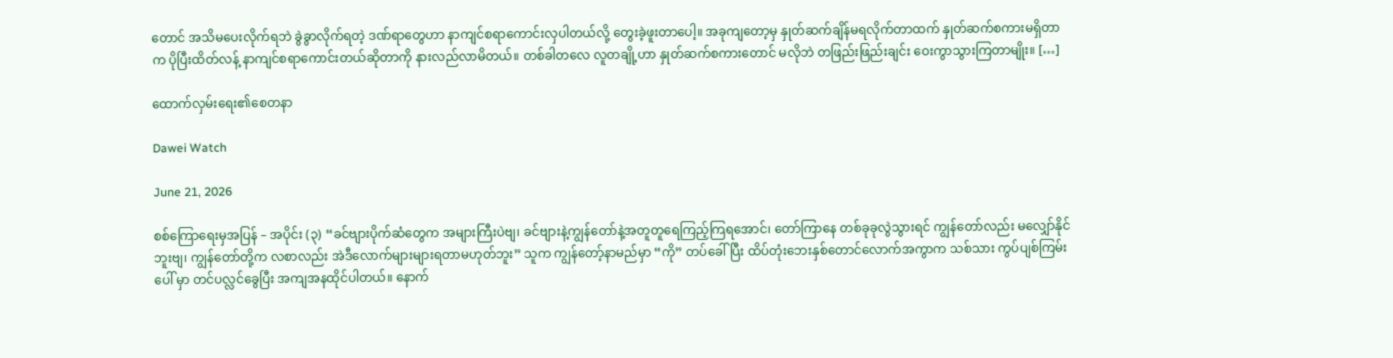တောင် အသိမပေးလိုက်ရဘဲ ခွဲခွာလိုက်ရတဲ့ ဒဏ်ရာတွေဟာ နာကျင်စရာကောင်းလှပါတယ်လို့ တွေးခဲ့ဖူးတာပေါ့။ အခုကျတော့မှ နှုတ်ဆက်ချိန်မရလိုက်တာထက် နှုတ်ဆက်စကားမရှိတာက ပိုပြီးထိတ်လန့် နာကျင်စရာကောင်းတယ်ဆိုတာကို နားလည်လာမိတယ်။ တစ်ခါတလေ လူတချို့ဟာ နှုတ်ဆက်စကားတောင် မလိုဘဲ တဖြည်းဖြည်းချင်း ဝေးကွာသွားကြတာမျိုး။ […]

ထောက်လှမ်းရေး၏စေတနာ

Dawei Watch

June 21, 2026

စစ်ကြောရေးမှအပြန် – အပိုင်း (၃) “ခင်ဗျားပိုက်ဆံတွေက အများကြီးပဲဗျ၊ ခင်ဗျားနဲ့ကျွန်တော်နဲ့အတူတူရေကြည့်ကြရအောင်၊ တော်ကြာနေ တစ်ခုခုလွဲသွားရင် ကျွန်တော်လည်း မလျှော်နိုင်ဘူးဗျ၊ ကျွန်တော်တို့က လစာလည်း အဲဒီလောက်များများရတာမဟုတ်ဘူး” သူက ကျွန်တော့်နာမည်မှာ “ကို” တပ်ခေါ်ပြီး ထိပ်တုံးဘေးနှစ်တောင်လောက်အကွာက သစ်သား ကွပ်ပျစ်ကြမ်းပေါ် မှာ တင်ပလ္လင်ခွေပြီး အကျအနထိုင်ပါတယ်။ နောက်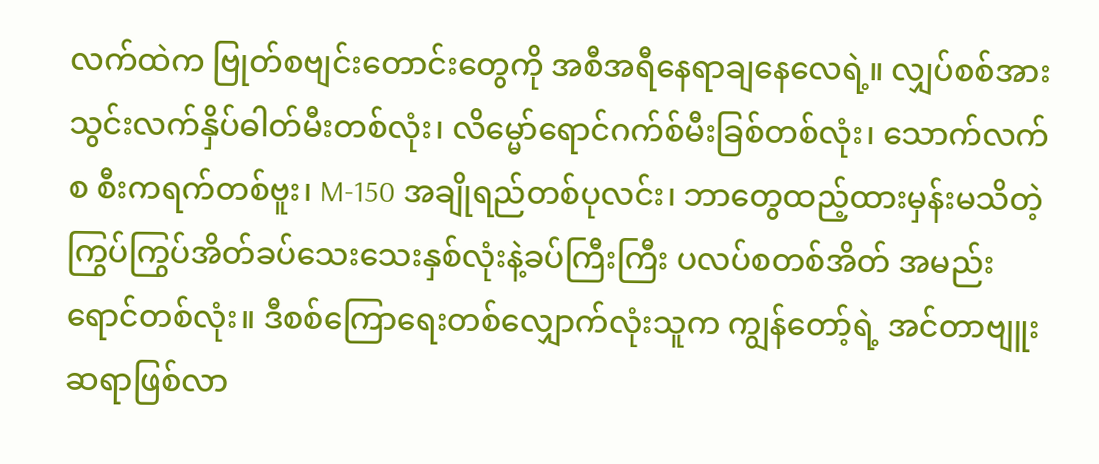လက်ထဲက ဗြုတ်စဗျင်းတောင်းတွေကို အစီအရီနေရာချနေလေရဲ့။ လျှပ်စစ်အားသွင်းလက်နှိပ်ဓါတ်မီးတစ်လုံး၊ လိမ္မော်ရောင်ဂက်စ်မီးခြစ်တစ်လုံး၊ သောက်လက်စ စီးကရက်တစ်ဗူး၊ M-150 အချိုရည်တစ်ပုလင်း၊ ဘာတွေထည့်ထားမှန်းမသိတဲ့ကြွပ်ကြွပ်အိတ်ခပ်သေးသေးနှစ်လုံးနဲ့ခပ်ကြီးကြီး ပလပ်စတစ်အိတ် အမည်းရောင်တစ်လုံး။ ဒီစစ်ကြောရေးတစ်လျှောက်လုံးသူက ကျွန်တော့်ရဲ့ အင်တာဗျူးဆရာဖြစ်လာ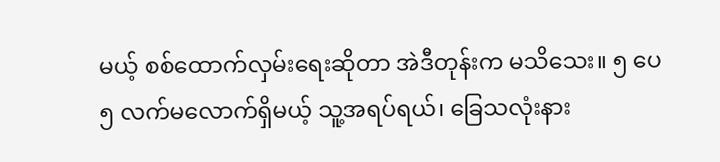မယ့် စစ်ထောက်လှမ်းရေးဆိုတာ အဲဒီတုန်းက မသိသေး။ ၅ ပေ ၅ လက်မလောက်ရှိမယ့် သူ့အရပ်ရယ်၊ ခြေသလုံးနား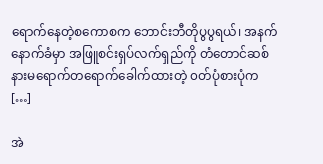ရောက်နေတဲ့စကောစက ဘောင်းဘီတိုပွပွရယ်၊ အနက်နောက်ခံမှာ အဖြူစင်းရှပ်လက်ရှည်ကို တံတောင်ဆစ်နားမရောက်တရောက်ခေါက်ထားတဲ့ ၀တ်ပုံစားပုံက […]

အဲ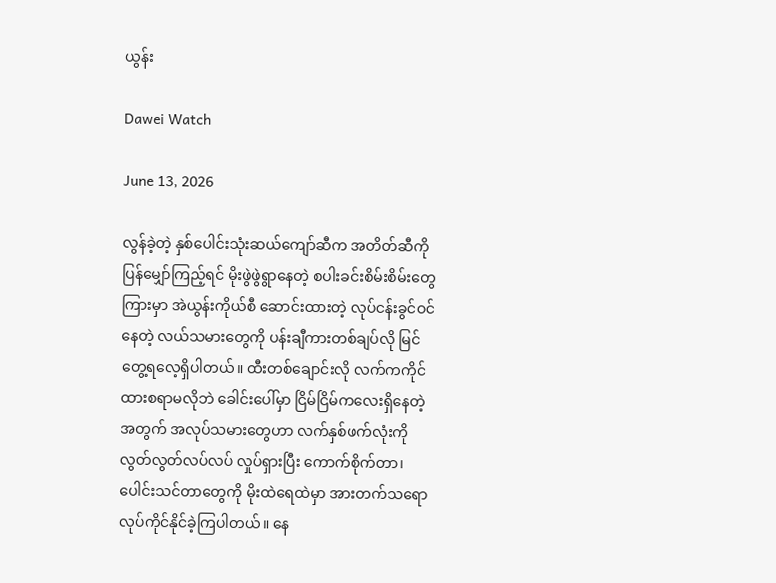ယွန်း

Dawei Watch

June 13, 2026

လွန်ခဲ့တဲ့ နှစ်ပေါင်းသုံးဆယ်ကျော်ဆီက အတိတ်ဆီကို ပြန်မျှော်ကြည့်ရင် မိုးဖွဲဖွဲရွာနေတဲ့ စပါးခင်းစိမ်းစိမ်းတွေကြားမှာ အဲယွန်းကိုယ်စီ ဆောင်းထားတဲ့ လုပ်ငန်းခွင်ဝင်နေတဲ့ လယ်သမားတွေကို ပန်းချီကားတစ်ချပ်လို မြင်တွေ့ရလေ့ရှိပါတယ်။ ထီးတစ်ချောင်းလို လက်ကကိုင်ထားစရာမလိုဘဲ ခေါင်းပေါ်မှာ ငြိမ်ငြိမ်ကလေးရှိနေတဲ့အတွက် အလုပ်သမားတွေဟာ လက်နှစ်ဖက်လုံးကို လွတ်လွတ်လပ်လပ် လှုပ်ရှားပြီး ကောက်စိုက်တာ၊ ပေါင်းသင်တာတွေကို မိုးထဲရေထဲမှာ အားတက်သရော လုပ်ကိုင်နိုင်ခဲ့ကြပါတယ်။ နေ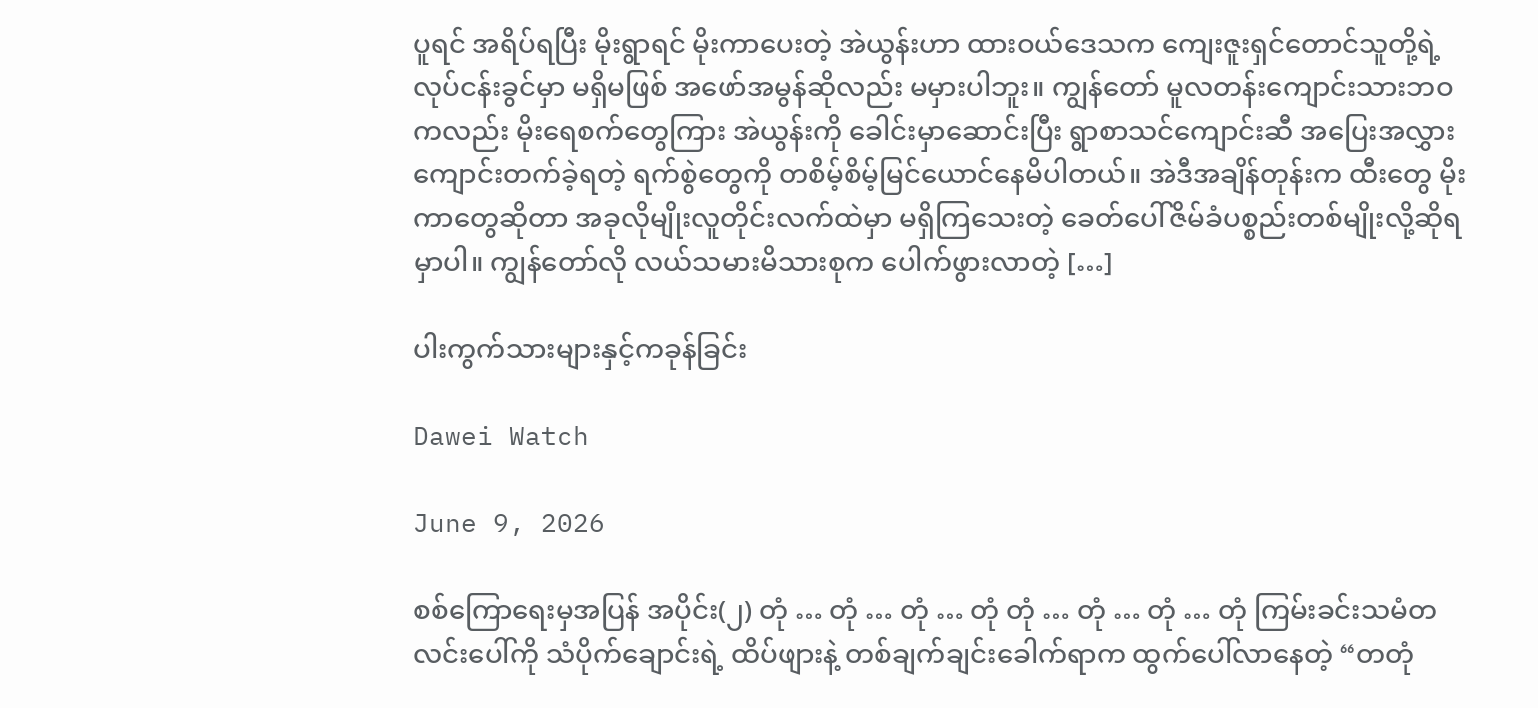ပူရင် အရိပ်ရပြီး မိုးရွာရင် မိုးကာပေးတဲ့ အဲယွန်းဟာ ထားဝယ်ဒေသက ကျေးဇူးရှင်တောင်သူတို့ရဲ့ လုပ်ငန်းခွင်မှာ မရှိမဖြစ် အဖော်အမွန်ဆိုလည်း မမှားပါဘူး။ ကျွန်တော် မူလတန်းကျောင်းသားဘဝကလည်း မိုးရေစက်တွေကြား အဲယွန်းကို ခေါင်းမှာဆောင်းပြီး ရွာစာသင်ကျောင်းဆီ အပြေးအလွှား ကျောင်းတက်ခဲ့ရတဲ့ ရက်စွဲတွေကို တစိမ့်စိမ့်မြင်ယောင်နေမိပါတယ်။ အဲဒီအချိန်တုန်းက ထီးတွေ မိုးကာတွေဆိုတာ အခုလိုမျိုးလူတိုင်းလက်ထဲမှာ မရှိကြသေးတဲ့ ခေတ်ပေါ်ဇိမ်ခံပစ္စည်းတစ်မျိုးလို့ဆိုရမှာပါ။ ကျွန်တော်လို လယ်သမားမိသားစုက ပေါက်ဖွားလာတဲ့ […]

ပါးကွက်သားများနှင့်ကခုန်ခြင်း

Dawei Watch

June 9, 2026

စစ်ကြောရေးမှအပြန် အပိုင်း(၂) တုံ … တုံ … တုံ … တုံ တုံ … တုံ … တုံ … တုံ ကြမ်းခင်းသမံတလင်းပေါ်ကို သံပိုက်ချောင်းရဲ့ ထိပ်ဖျားနဲ့ တစ်ချက်ချင်းခေါက်ရာက ထွက်ပေါ်လာနေတဲ့ “တတုံ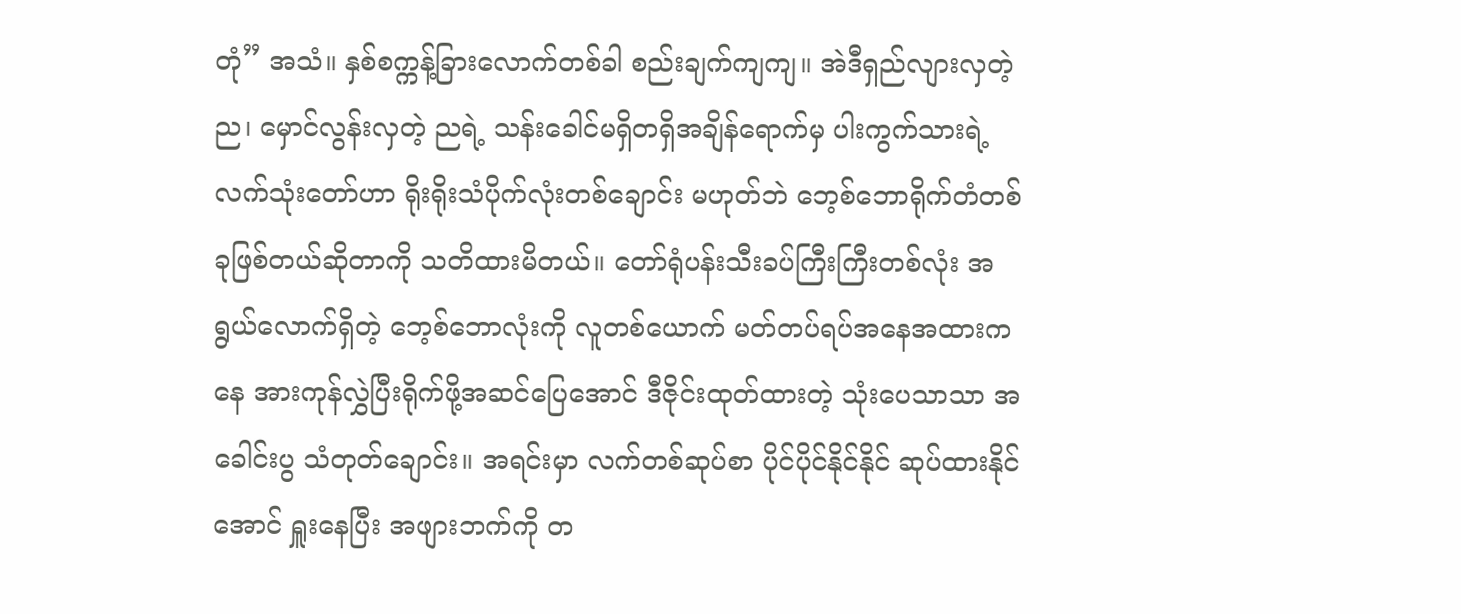တုံ” အသံ။ နှစ်စက္ကန့်ခြားလောက်တစ်ခါ စည်းချက်ကျကျ။ အဲဒီရှည်လျားလှတဲ့ ည၊ မှောင်လွန်းလှတဲ့ ညရဲ့ သန်းခေါင်မရှိတရှိအချိန်ရောက်မှ ပါးကွက်သားရဲ့ လက်သုံးတော်ဟာ ရိုးရိုးသံပိုက်လုံးတစ်ချောင်း မဟုတ်ဘဲ ဘေ့စ်ဘောရိုက်တံတစ်ခုဖြစ်တယ်ဆိုတာကို သတိထားမိတယ်။ တော်ရုံပန်းသီးခပ်ကြီးကြီးတစ်လုံး အရွယ်လောက်ရှိတဲ့ ဘေ့စ်ဘောလုံးကို လူတစ်ယောက် မတ်တပ်ရပ်အနေအထားကနေ အားကုန်လွှဲပြီးရိုက်ဖို့အဆင်ပြေအောင် ဒီဇိုင်းထုတ်ထားတဲ့ သုံးပေသာသာ အခေါင်းပွ သံတုတ်ချောင်း။ အရင်းမှာ လက်တစ်ဆုပ်စာ ပိုင်ပိုင်နိုင်နိုင် ဆုပ်ထားနိုင်အောင် ရှူးနေပြီး အဖျားဘက်ကို တ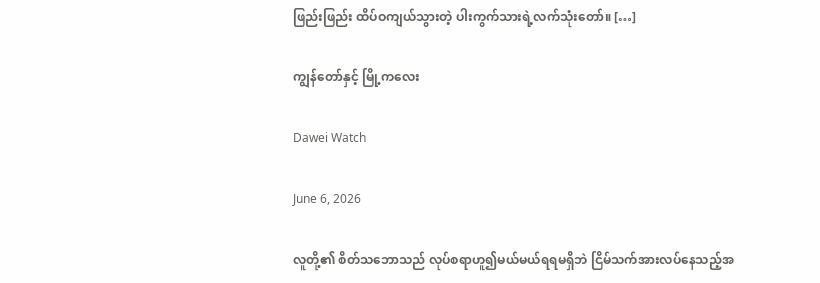ဖြည်းဖြည်း ထိပ်ဝကျယ်သွားတဲ့ ပါးကွက်သားရဲ့လက်သုံးတော်။ […]

ကျွန်တော်နှင့် မြို့ကလေး

Dawei Watch

June 6, 2026

လူတို့၏ စိတ်သဘောသည် လုပ်စရာဟူ၍မယ်မယ်ရရမရှိဘဲ ငြိမ်သက်အားလပ်နေသည့်အ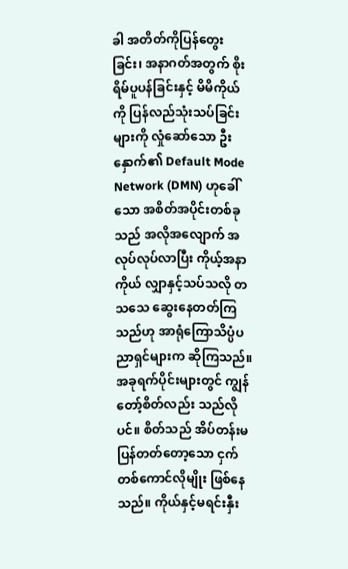ခါ အတိတ်ကိုပြန်တွေးခြင်း၊ အနာဂတ်အတွက် စိုးရိမ်ပူပန်ခြင်းနှင့် မိမိကိုယ်ကို ပြန်လည်သုံးသပ်ခြင်းများကို လှုံဆော်သော ဦးနှောက်၏ Default Mode Network (DMN) ဟုခေါ်သော အစိတ်အပိုင်းတစ်ခုသည် အလိုအလျောက် အလုပ်လုပ်လာပြီး ကိုယ့်အနာကိုယ် လျှာနှင့်သပ်သလို တသသေ ဆွေးနေတတ်ကြသည်ဟု အာရုံကြောသိပ္ပံပညာရှင်များက ဆိုကြသည်။ အခုရက်ပိုင်းများတွင် ကျွန်တော့်စိတ်လည်း သည်လိုပင်။ စိတ်သည် အိပ်တန်းမပြန်တတ်တော့သော ငှက်တစ်ကောင်လိုမျိုး ဖြစ်နေသည်။ ကိုယ်နှင့်မရင်းနှီး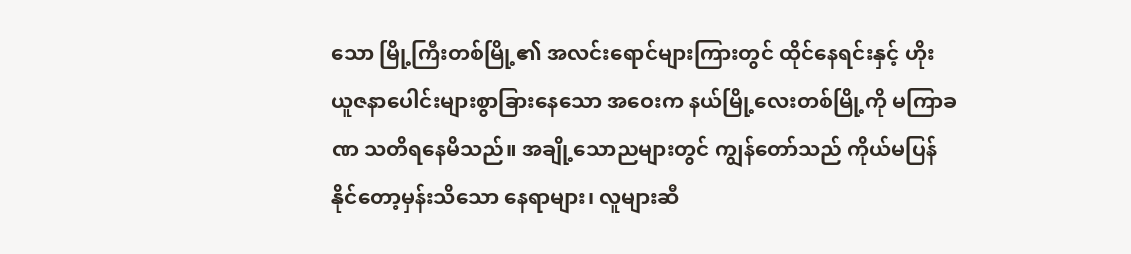သော မြို့ကြီးတစ်မြို့၏ အလင်းရောင်များကြားတွင် ထိုင်နေရင်းနှင့် ဟိုး ယူဇနာပေါင်းများစွာခြားနေသော အဝေးက နယ်မြို့လေးတစ်မြို့ကို မကြာခဏ သတိရနေမိသည်။ အချို့သောညများတွင် ကျွန်တော်သည် ကိုယ်မပြန်နိုင်တော့မှန်းသိသော နေရာများ၊ လူများဆီ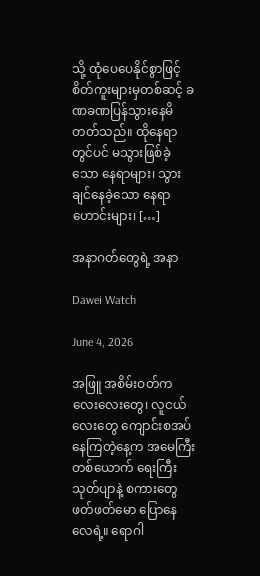သို့ ထုံပေပေနိုင်စွာဖြင့် စိတ်ကူးများမှတစ်ဆင့် ခဏခဏပြန်သွားနေမိတတ်သည်။ ထိုနေရာတွင်ပင် မသွားဖြစ်ခဲ့သော နေရာများ၊ သွားချင်နေခဲ့သော နေရာဟောင်းများ၊ […]

အနာဂတ်တွေရဲ့ အနာ

Dawei Watch

June 4, 2026

အဖြူ အစိမ်းဝတ်ကလေးလေးတွေ၊ လူငယ်လေးတွေ ကျောင်းစအပ်နေကြတဲ့နေ့က အမေကြီးတစ်ယောက် ရေးကြီးသုတ်ပျာနဲ့ စကားတွေဖတ်ဖတ်မော ပြောနေလေရဲ့။ ရောဂါ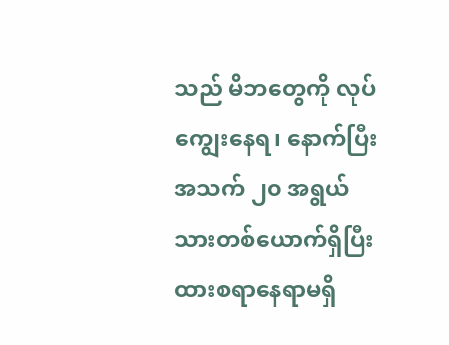သည် မိဘတွေကို လုပ်ကျွေးနေရ၊ နောက်ပြီး အသက် ၂၀ အရွယ် သားတစ်ယောက်ရှိပြီး ထားစရာနေရာမရှိ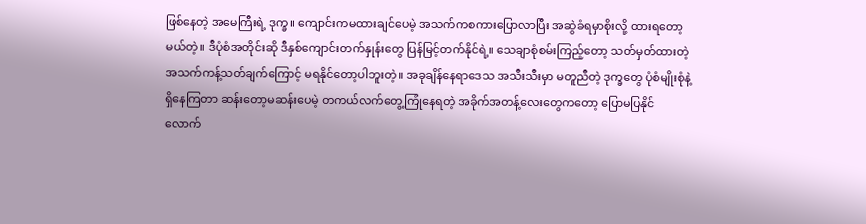ဖြစ်နေတဲ့ အမေကြီးရဲ့ ဒုက္ခ။ ကျောင်းကမထားချင်ပေမဲ့ အသက်ကစကားပြောလာပြီး အဆွဲခံရမှာစိုးလို့ ထားရတော့မယ်တဲ့။ ဒီပုံစံအတိုင်းဆို ဒီနှစ်ကျောင်းတက်နှုန်းတွေ ပြန်မြင့်တက်နိုင်ရဲ့။ သေချာစုံစမ်းကြည့်တော့ သတ်မှတ်ထားတဲ့ အသက်ကန့်သတ်ချက်ကြောင့် မရနိုင်တော့ပါဘူးတဲ့။ အခုချိန်နေရာဒေသ အသီးသီးမှာ မတူညီတဲ့ ဒုက္ခတွေ ပုံစံမျိုးစုံနဲ့ ရှိနေကြတာ ဆန်းတော့မဆန်းပေမဲ့ တကယ်လက်‌တွေ့ကြုံနေရတဲ့ အခိုက်အတန့်လေးတွေကတော့ ပြောမပြနိုင်လောက်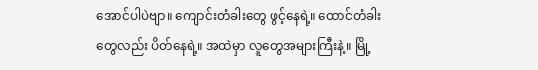အောင်ပါပဲဗျာ။ ကျောင်းတံခါးတွေ ဖွင့်နေရဲ့။ ထောင်တံခါးတွေလည်း ပိတ်နေရဲ့။ အထဲမှာ လူတွေအများကြီးနဲ့။ မြို့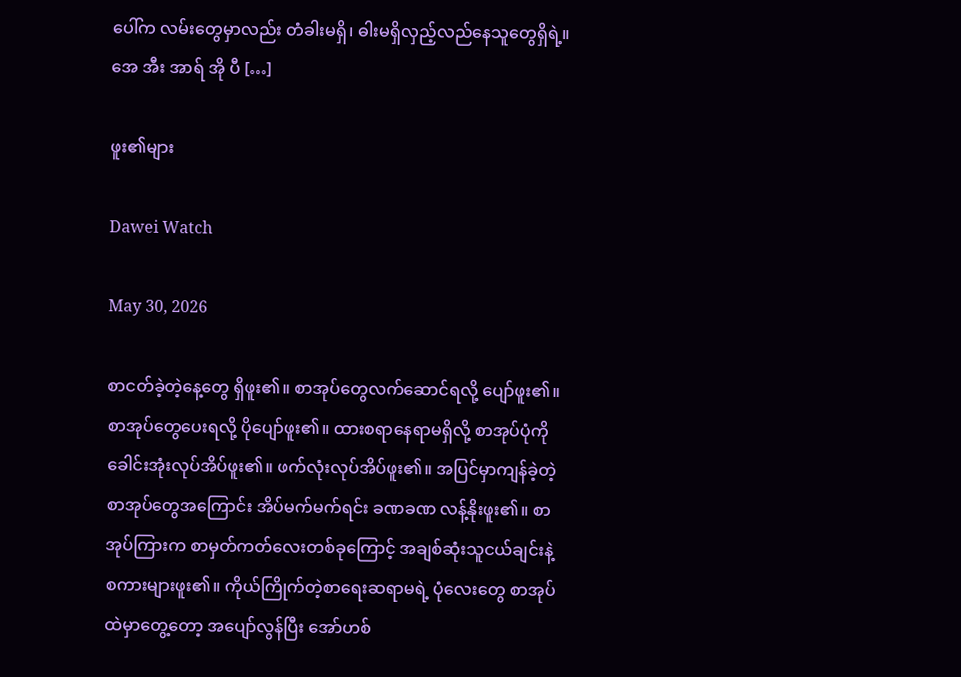ပေါ်က လမ်းတွေမှာလည်း တံခါးမရှိ၊ ဓါးမရှိလှည့်လည်နေသူတွေရှိရဲ့။ အေ အီး အာရ် အို ပီ […]

ဖူး၏များ

Dawei Watch

May 30, 2026

စာငတ်ခဲ့တဲ့နေ့တွေ ရှိဖူး၏။ စာအုပ်တွေလက်‌ဆောင်ရလို့ ပျော်ဖူး၏။ စာအုပ်တွေ‌ပေးရလို့ ပိုပျော်ဖူး၏။ ထားစရာနေရာမရှိလို့ စာအုပ်ပုံကို ခေါင်းအုံးလုပ်အိပ်ဖူး၏။ ဖက်လုံးလုပ်အိပ်ဖူး၏။ အပြင်မှာကျန်ခဲ့တဲ့စာအုပ်တွေအကြောင်း အိပ်မက်မက်ရင်း ခဏခဏ လန့်နိုးဖူး၏။ စာအုပ်ကြားက စာမှတ်ကတ်လေးတစ်ခုကြောင့် အချစ်ဆုံးသူငယ်ချင်းနဲ့ စကားများဖူး၏။ ကိုယ်ကြိုက်တဲ့စာရေးဆရာမရဲ့ ပုံလေးတွေ စာအုပ်ထဲမှာတွေ့တော့ အပျော်လွန်ပြီး အော်ဟစ်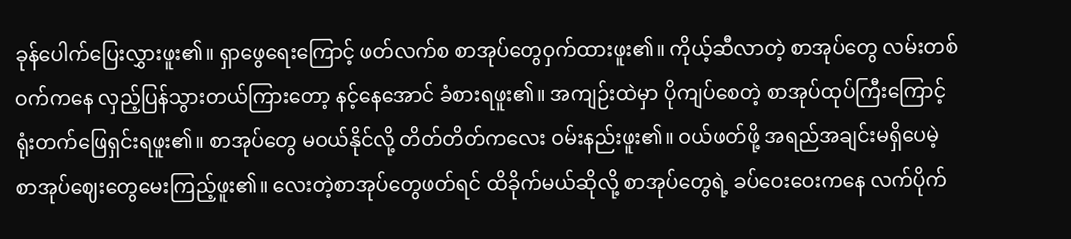ခုန်ပေါက်ပြေးလွှားဖူး၏။ ရှာဖွေရေးကြောင့် ဖတ်လက်စ စာအုပ်တွေဝှက်ထားဖူး၏။ ကိုယ့်ဆီလာတဲ့ စာအုပ်တွေ လမ်းတစ်ဝက်ကနေ လှည့်ပြန်သွားတယ်ကြားတော့ နင့်နေအောင် ခံစားရဖူး၏။ အကျဉ်းထဲမှာ ပိုကျပ်စေတဲ့ စာအုပ်‌ထုပ်ကြီးကြောင့် ရုံးတက်ဖြေရှင်းရဖူး၏။ စာအုပ်တွေ မဝယ်နိုင်လို့ တိတ်တိတ်ကလေး ဝမ်းနည်းဖူး၏။ ဝယ်ဖတ်ဖို့ အရည်အချင်းမရှိပေမဲ့ စာအုပ်ဈေးတွေမေးကြည့်ဖူး၏။ လေးတဲ့စာအုပ်တွေဖတ်ရင် ထိခိုက်မယ်ဆိုလို့ စာအုပ်တွေရဲ့ ခပ်ဝေးဝေးကနေ လက်ပိုက်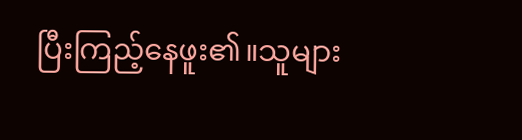ပြီးကြည့်နေဖူး၏။သူများ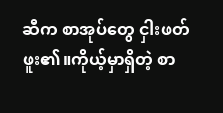ဆီက စာအုပ်တွေ ငှါးဖတ်ဖူး၏။ကိုယ့်မှာရှိတဲ့ စာ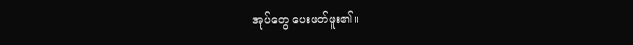အုပ်တွေ ပေးဖတ်ဖူး၏။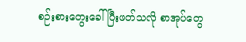စဉ်းစားတွေးခေါ်ပြီးဖတ်သလို စာအုပ်တွေ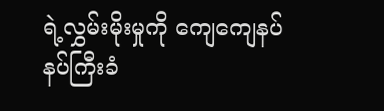ရဲ့လွှမ်းမိုးမှုကို ကျေကျေနပ်နပ်ကြီးခံ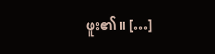ဖူး၏။ […]